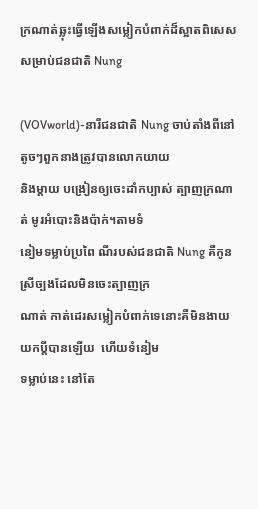ក្រណាត់ឆ្លុះធ្វើឡើងសម្លៀកបំពាក់ដ៏ស្អាតពិសេសសម្រាប់ជនជាតិ Nung

(VOVworld)-នារីជនជាតិ Nung ចាប់តាំងពីនៅតូចៗពួកនាងត្រូវបានលោកយាយ
និងម្តាយ បង្រៀនឲ្យចេះដាំកប្បាស់ ត្បាញក្រណាត់ មូរអំបោះនិងប៉ាក់។តាមទំ
នៀមទម្លាប់ប្រពៃ ណីរបស់ជនជាតិ Nung គឺកូនស្រីច្បងដែលមិនចេះត្បាញក្រ
ណាត់ កាត់ដេរសម្លៀកបំពាក់ទេនោះគឺមិនងាយយកប្តីបានឡើយ  ហើយទំនៀម
ទម្លាប់នេះ នៅតែ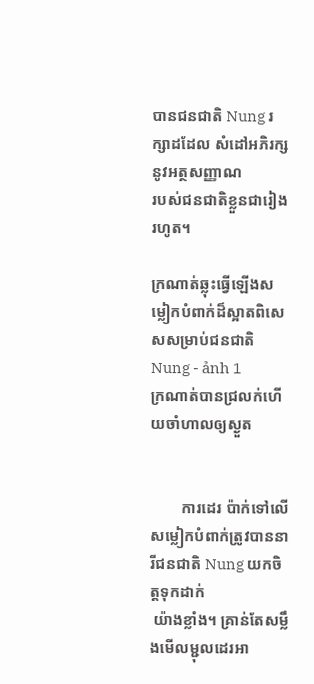បានជនជាតិ Nung រក្សាដដែល សំដៅអភិរក្សនូវអត្ថសញ្ញាណ
របស់ជនជាតិខ្លួនជារៀងរហូត។

ក្រណាត់ឆ្លុះធ្វើឡើងសម្លៀកបំពាក់ដ៏ស្អាតពិសេសសម្រាប់ជនជាតិ Nung - ảnh 1
ក្រណាត់បានជ្រលក់ហើយចាំហាលឲ្យស្ងួត


        ការដេរ ប៉ាក់ទៅលើសម្លៀកបំពាក់ត្រូវបាននារីជនជាតិ Nung យកចិត្តទុកដាក់
 យ៉ាងខ្លាំង។ គ្រាន់តែសម្លឹងមើលម្ជុលដេរអា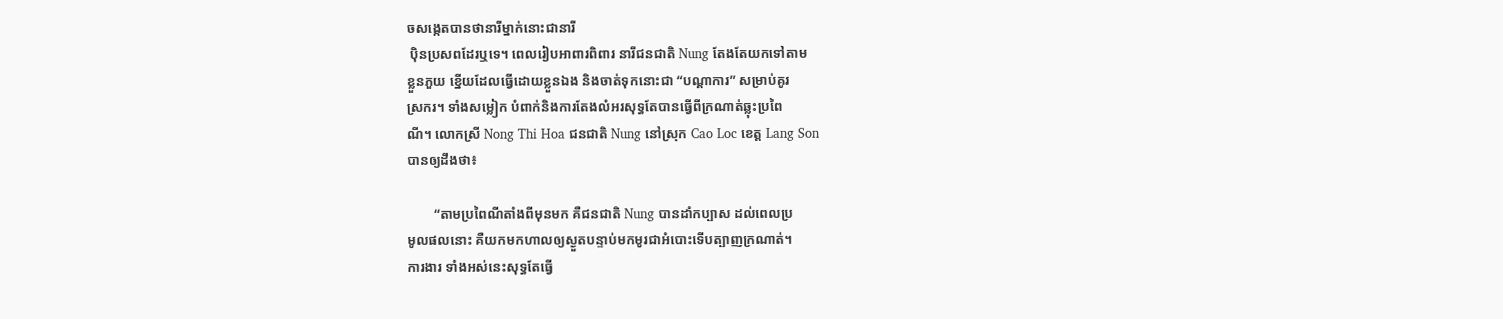ចសង្កេតបានថានារីម្នាក់នោះជានារី
 ប៉ិនប្រសពដែរឬទេ។ ពេលរៀបអាពារពិពារ នារីជនជាតិ Nung តែងតែយកទៅតាម
ខ្លួនភួយ ខ្នើយដែលធ្វើដោយខ្លួនឯង និងចាត់ទុកនោះជា “បណ្តាការ” សម្រាប់គូរ
ស្រករ។ ទាំងសម្លៀក បំពាក់និងការតែងលំអរសុទ្ធតែបានធ្វើពីក្រណាត់ឆ្លុះប្រពៃ
ណី។ លោកស្រី Nong Thi Hoa ជនជាតិ Nung នៅស្រុក Cao Loc ខេត្ត Lang Son
បានឲ្យដឹងថា៖

        “តាមប្រពៃណីតាំងពីមុនមក គឺជនជាតិ Nung បានដាំកប្បាស ដល់ពេលប្រ
មូលផលនោះ គឺយកមកហាលឲ្យស្ងួតបន្ទាប់មកមូរជាអំបោះទើបត្បាញក្រណាត់។
ការងារ ទាំងអស់នេះសុទ្ធតែធ្វើ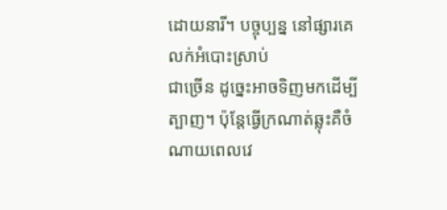ដោយនារី។ បច្ចុប្បន្ន នៅផ្សារគេលក់អំបោះស្រាប់
ជាច្រើន ដូច្នេះអាចទិញមកដើម្បីត្បាញ។ ប៉ុន្តែធ្វើក្រណាត់ឆ្លុះគឺចំណាយពេលវេ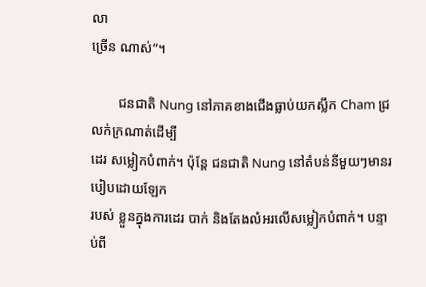លា
ច្រើន ណាស់”។

        ជនជាតិ Nung នៅភាគខាងជើងធ្លាប់យកស្លឹក Cham ជ្រលក់ក្រណាត់ដើម្បី
ដេរ សម្លៀកបំពាក់។ ប៉ុន្តែ ជនជាតិ Nung នៅតំបន់នីមួយៗមានរបៀបដោយឡែក
របស់ ខ្លួនក្នុងការដេរ បាក់ និងតែងលំអរលើសម្លៀកបំពាក់។ បន្ទាប់ពី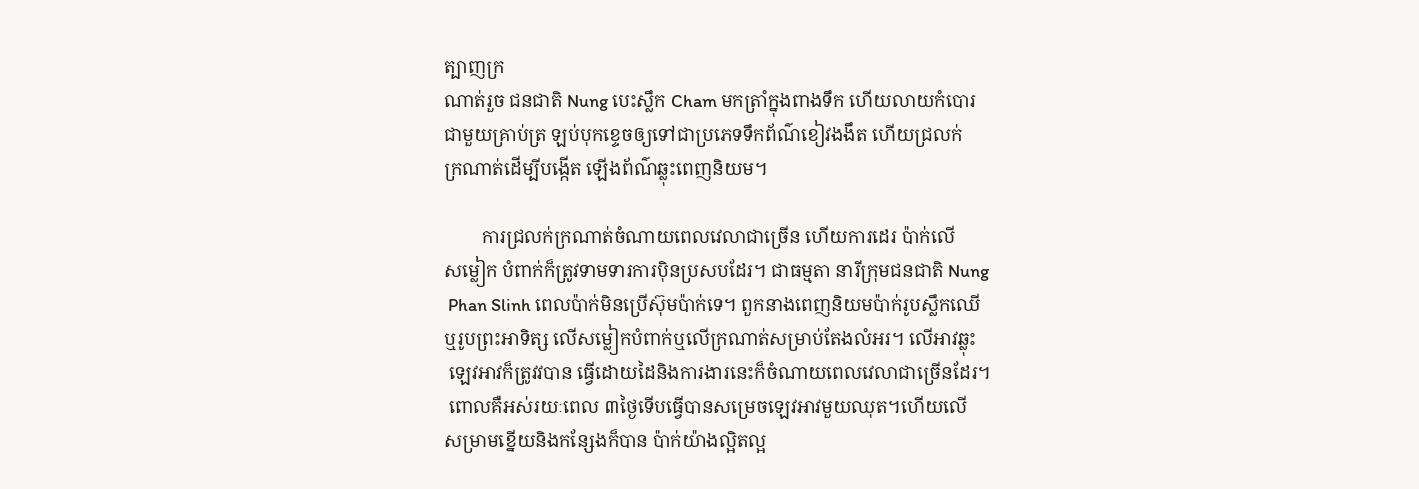ត្បាញក្រ
ណាត់រួច ជនជាតិ Nung បេះស្លឹក Cham មកត្រាំក្នុងពាងទឹក ហើយលាយកំបោរ
ជាមួយគ្រាប់ត្រ ឡប់បុកខ្ទេចឲ្យទៅជាប្រភេទទឹកព័ណ៌ខៀវងងឹត ហើយជ្រលក់
ក្រណាត់ដើម្បីបង្កើត ឡើងព័ណ៌ឆ្លុះពេញនិយម។

        ការជ្រលក់ក្រណាត់ចំណាយពេលវេលាជាច្រើន ហើយការដេរ ប៉ាក់លើ
សម្លៀក បំពាក់ក៏ត្រូវទាមទារការប៉ិនប្រសបដែរ។ ជាធម្មតា នារីក្រុមជនជាតិ Nung
 Phan Slinh ពេលប៉ាក់មិនប្រើស៊ុមប៉ាក់ទេ។ ពួកនាងពេញនិយមប៉ាក់រូបស្លឹកឈើ
ឬរូបព្រះអាទិត្ស លើសម្លៀកបំពាក់ឬលើក្រណាត់សម្រាប់តែងលំអរ។ លើអាវឆ្លុះ
 ឡេវអាវក៏ត្រូវវបាន ធ្វើដោយដៃនិងការងារនេះក៏ចំណាយពេលវេលាជាច្រើនដែរ។
 ពោលគឺអស់រយៈពេល ៣ថ្ងៃទើបធ្វើបានសម្រេចឡេវអាវមួយឈុត។ហើយលើ
សម្រាមខ្នើយនិងកន្សែងក៏បាន ប៉ាក់យ៉ាងល្អិតល្អ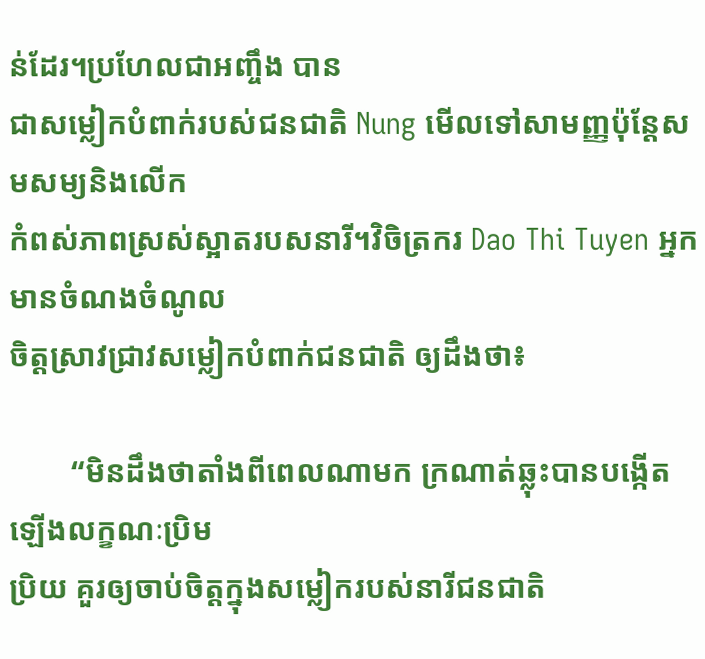ន់ដែរ។ប្រហែលជាអញ្ចឹង បាន
ជាសម្លៀកបំពាក់របស់ជនជាតិ Nung មើលទៅសាមញ្ញប៉ុន្តែសមសម្យនិងលើក
កំពស់ភាពស្រស់ស្អាតរបសនារី។វិចិត្រករ Dao Thi Tuyen អ្នកមានចំណងចំណូល
ចិត្តស្រាវជ្រាវសម្លៀកបំពាក់ជនជាតិ ឲ្យដឹងថា៖

        “មិនដឹងថាតាំងពីពេលណាមក ក្រណាត់ឆ្លុះបានបង្កើតឡើងលក្ខណៈប្រិម
ប្រិយ គួរឲ្យចាប់ចិត្តក្នុងសម្លៀករបស់នារីជនជាតិ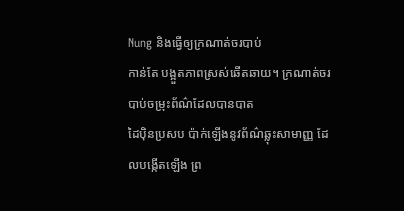Nung និងធ្វើឲ្យក្រណាត់ចរបាប់
កាន់តែ បង្អួតភាពស្រស់ឆើតឆាយ។ ក្រណាត់ចរបាប់ចម្រុះព័ណ៌ដែលបានបាត
ដៃប៉ិនប្រសប ប៉ាក់ឡើងនូវព័ណ៌ឆ្លុះសាមាញ្ញ ដែលបង្កើតឡើង ព្រ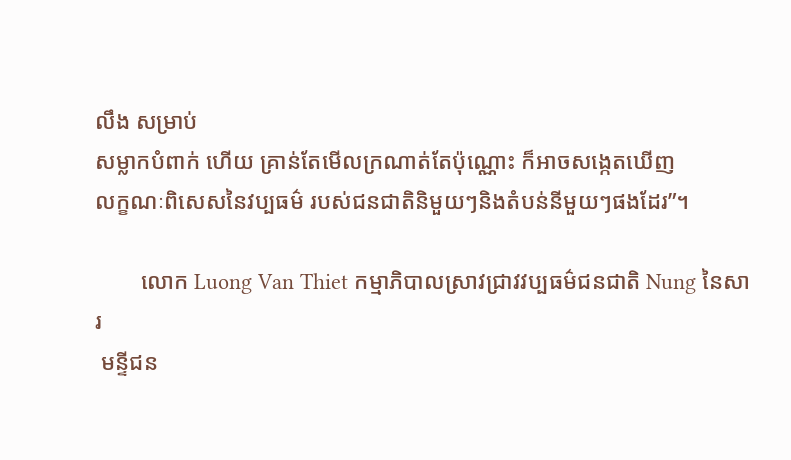លឹង សម្រាប់
សម្លាកបំពាក់ ហើយ គ្រាន់តែមើលក្រណាត់តែប៉ុណ្ណោះ ក៏អាចសង្កេតឃើញ
លក្ខណៈពិសេសនៃវប្បធម៌ របស់ជនជាតិនិមួយៗនិងតំបន់នីមួយៗផងដែរ”។

        លោក Luong Van Thiet កម្មាភិបាលស្រាវជ្រាវវប្បធម៌ជនជាតិ Nung នៃសារ
 មន្ទីជន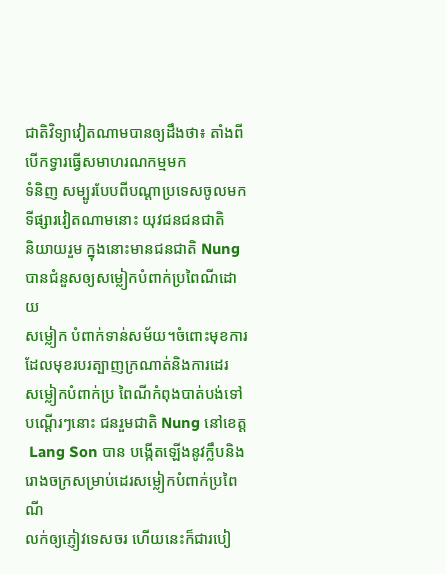ជាតិវិទ្យាវៀតណាមបានឲ្យដឹងថា៖ តាំងពីបើកទ្វារធ្វើសមាហរណកម្មមក
ទំនិញ សម្បូរបែបពីបណ្តាប្រទេសចូលមកទីផ្សារវៀតណាមនោះ យុវជនជនជាតិ
និយាយរួម ក្នុងនោះមានជនជាតិ Nung បានជំនួសឲ្យសម្លៀកបំពាក់ប្រពៃណីដោយ
សម្លៀក បំពាក់ទាន់សម័យ។ចំពោះមុខការដែលមុខរបរត្បាញក្រណាត់និងការដេរ
សម្លៀកបំពាក់ប្រ ពៃណីកំពុងបាត់បង់ទៅបណ្តើរៗនោះ ជនរួមជាតិ Nung នៅខេត្ត
 Lang Son បាន បង្កើតឡើងនូវក្លឹបនិងរោងចក្រសម្រាប់ដេរសម្លៀកបំពាក់ប្រពៃណី
លក់ឲ្យភ្ញៀវទេសចរ ហើយនេះក៏ជារបៀ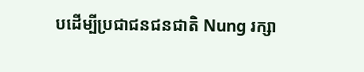បដើម្បីប្រជាជនជនជាតិ Nung រក្សា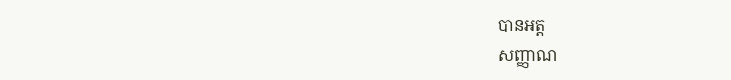បានអត្ត
សញ្ញាណ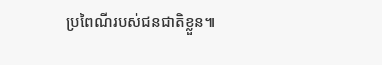ប្រពៃណីរបស់ជនជាតិខ្លួន៕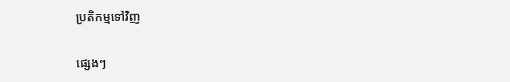ប្រតិកម្មទៅវិញ

ផ្សេងៗ